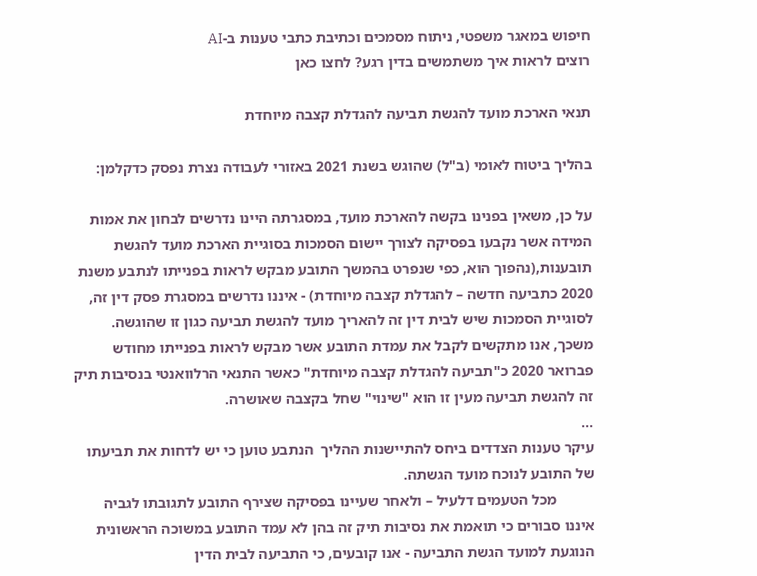חיפוש במאגר משפטי, ניתוח מסמכים וכתיבת כתבי טענות ב-AI
רוצים לראות איך משתמשים בדין רגע? לחצו כאן

תנאי הארכת מועד להגשת תביעה להגדלת קצבה מיוחדת

בהליך ביטוח לאומי (ב"ל) שהוגש בשנת 2021 באזורי לעבודה נצרת נפסק כדקלמן:

על כן, משאין בפנינו בקשה להארכת מועד, במסגרתה היינו נדרשים לבחון את אמות המידה אשר נקבעו בפסיקה לצורך יישום הסמכות בסוגיית הארכת מועד להגשת תובענות,(נהפוך הוא, כפי שנפרט בהמשך התובע מבקש לראות בפנייתו לנתבע משנת 2020 כתביעה חדשה – להגדלת קצבה מיוחדת) - איננו נדרשים במסגרת פסק דין זה, לסוגיית הסמכות שיש לבית דין זה להאריך מועד להגשת תביעה כגון זו שהוגשה.
משכך, אנו מתקשים לקבל את עמדת התובע אשר מבקש לראות בפנייתו מחודש פברואר 2020 כ"תביעה להגדלת קצבה מיוחדת" כאשר התנאי הרלוואנטי בנסיבות תיק זה להגשת תביעה מעין זו הוא "שינוי" שחל בקצבה שאושרה.
...
עיקר טענות הצדדים ביחס להתיישנות ההליך  הנתבע טוען כי יש לדחות את תביעתו של התובע לנוכח מועד הגשתה.
          מכל הטעמים דלעיל – ולאחר שעיינו בפסיקה שצירף התובע לתגובתו לגביה איננו סבורים כי תואמת את נסיבות תיק זה בהן לא עמד התובע במשוכה הראשונית הנוגעת למועד הגשת התביעה - אנו קובעים, כי התביעה לבית הדין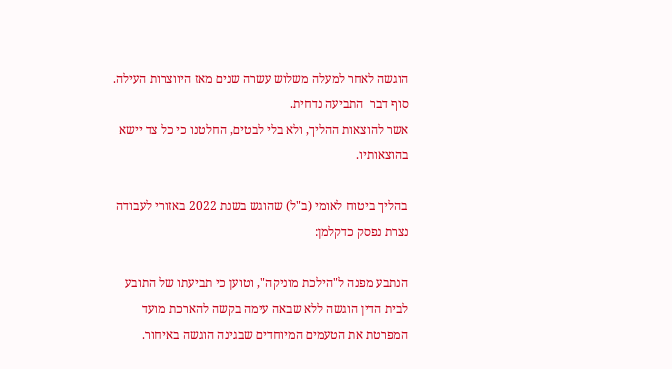הוגשה לאחר למעלה משלוש עשרה שנים מאז היווצרות העילה.
סוף דבר  התביעה נדחית.
אשר להוצאות ההליך, ולא בלי לבטים, החלטנו כי כל צד יישא בהוצאותיו.

בהליך ביטוח לאומי (ב"ל) שהוגש בשנת 2022 באזורי לעבודה נצרת נפסק כדקלמן:

הנתבע מפנה ל"הילכת מוניקה", וטוען כי תביעתו של התובע לבית הדין הוגשה ללא שבאה עימה בקשה להארכת מועד המפרטת את הטעמים המיוחדים שבגינה הוגשה באיחור.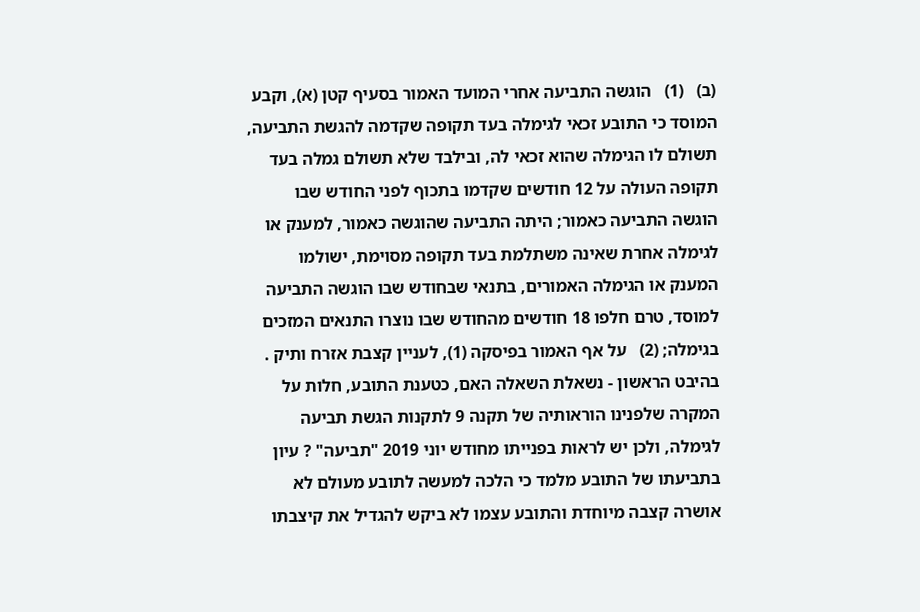(ב)   (1)   הוגשה התביעה אחרי המועד האמור בסעיף קטן (א), וקבע המוסד כי התובע זכאי לגימלה בעד תקופה שקדמה להגשת התביעה, תשולם לו הגימלה שהוא זכאי לה, ובילבד שלא תשולם גמלה בעד תקופה העולה על 12 חודשים שקדמו בתכוף לפני החודש שבו הוגשה התביעה כאמור; היתה התביעה שהוגשה כאמור, למענק או לגימלה אחרת שאינה משתלמת בעד תקופה מסוימת, ישולמו המענק או הגימלה האמורים, בתנאי שבחודש שבו הוגשה התביעה למוסד, טרם חלפו 18 חודשים מהחודש שבו נוצרו התנאים המזכים בגימלה; (2)   על אף האמור בפיסקה (1), לעניין קצבת אזרח ותיק .
בהיבט הראשון - נשאלת השאלה האם, כטענת התובע, חלות על המקרה שלפנינו הוראותיה של תקנה 9 לתקנות הגשת תביעה לגימלה, ולכן יש לראות בפנייתו מחודש יוני 2019 "תביעה" ? עיון בתביעתו של התובע מלמד כי הלכה למעשה לתובע מעולם לא אושרה קצבה מיוחדת והתובע עצמו לא ביקש להגדיל את קיצבתו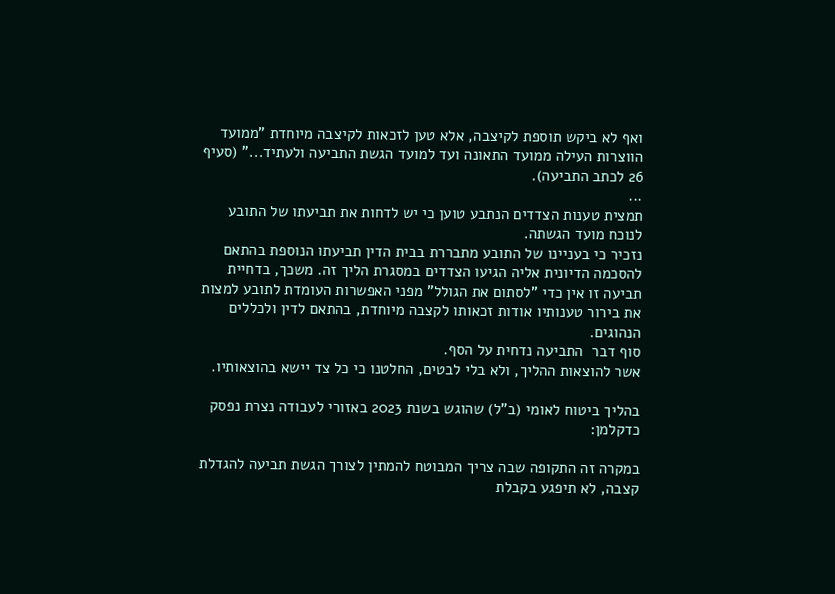ואף לא ביקש תוספת לקיצבה, אלא טען לזכאות לקיצבה מיוחדת "ממועד הווצרות העילה ממועד התאונה ועד למועד הגשת התביעה ולעתיד..." (סעיף 26 לכתב התביעה).
...
תמצית טענות הצדדים הנתבע טוען כי יש לדחות את תביעתו של התובע לנוכח מועד הגשתה.
נזכיר כי בעניינו של התובע מתבררת בבית הדין תביעתו הנוספת בהתאם להסכמה הדיונית אליה הגיעו הצדדים במסגרת הליך זה. משכך, בדחיית תביעה זו אין כדי "לסתום את הגולל" מפני האפשרות העומדת לתובע למצות את בירור טענותיו אודות זכאותו לקצבה מיוחדת, בהתאם לדין ולכללים הנהוגים.
סוף דבר  התביעה נדחית על הסף.
אשר להוצאות ההליך, ולא בלי לבטים, החלטנו כי כל צד יישא בהוצאותיו.

בהליך ביטוח לאומי (ב"ל) שהוגש בשנת 2023 באזורי לעבודה נצרת נפסק כדקלמן:

במקרה זה התקופה שבה צריך המבוטח להמתין לצורך הגשת תביעה להגדלת קצבה, לא תיפגע בקבלת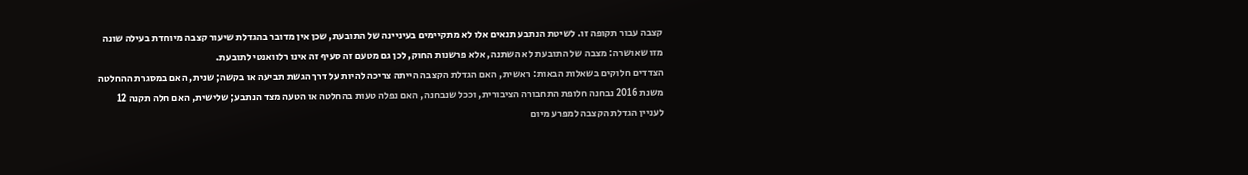קצבה עבור תקופה זו. לשיטת הנתבע תנאים אלו לא מתקיימים בעיניינה של התובעת, שכן אין מדובר בהגדלת שיעור קצבה מיוחדת בעילה שונה מזו שאושרה: מצבה של התובעת לא השתנה, אלא פרשנות החוק, לכן גם מטעם זה סעיף זה אינו רלוואנטי לתובעת.
הצדדים חלוקים בשאלות הבאות: ראשית, האם הגדלת הקצבה הייתה צריכה להיות על דרך הגשת תביעה או בקשה; שנית, האם במסגרת ההחלטה משנת 2016 נבחנה חלופת התחבורה הציבורית, וככל שנבחנה, האם נפלה טעות בהחלטה או הטעה מצד הנתבע; שלישית, האם חלה תקנה 12 לעניין הגדלת הקצבה למפרע מיום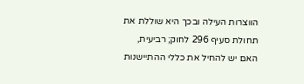הווצרות העילה ובכך היא שוללת את תחולת סעיף 296 לחוק; רביעית, האם יש להחיל את כללי ההתיישנות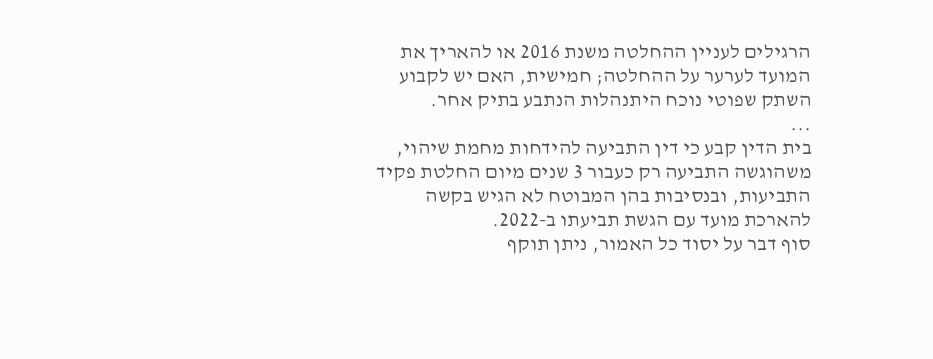הרגילים לעניין ההחלטה משנת 2016 או להאריך את המועד לערער על ההחלטה; חמישית, האם יש לקבוע השתק שפוטי נוכח היתנהלות הנתבע בתיק אחר.
...
בית הדין קבע כי דין התביעה להידחות מחמת שיהוי, משהוגשה התביעה רק כעבור 3 שנים מיום החלטת פקיד התביעות, ובנסיבות בהן המבוטח לא הגיש בקשה להארכת מועד עם הגשת תביעתו ב-2022.
סוף דבר על יסוד כל האמור, ניתן תוקף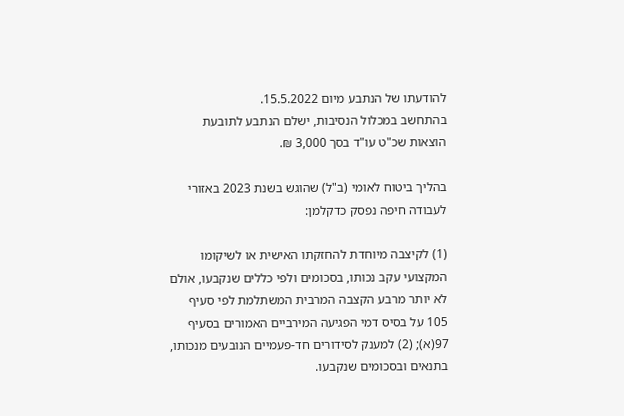להודעתו של הנתבע מיום 15.5.2022.
בהתחשב במכלול הנסיבות, ישלם הנתבע לתובעת הוצאות שכ"ט עו"ד בסך 3,000 ₪.

בהליך ביטוח לאומי (ב"ל) שהוגש בשנת 2023 באזורי לעבודה חיפה נפסק כדקלמן:

(1) לקיצבה מיוחדת להחזקתו האישית או לשיקומו המקצועי עקב נכותו, בסכומים ולפי כללים שנקבעו, אולם לא יותר מרבע הקצבה המרבית המשתלמת לפי סעיף 105 על בסיס דמי הפגיעה המירביים האמורים בסעיף 97(א); (2) למענק לסידורים חד-פעמיים הנובעים מנכותו, בתנאים ובסכומים שנקבעו.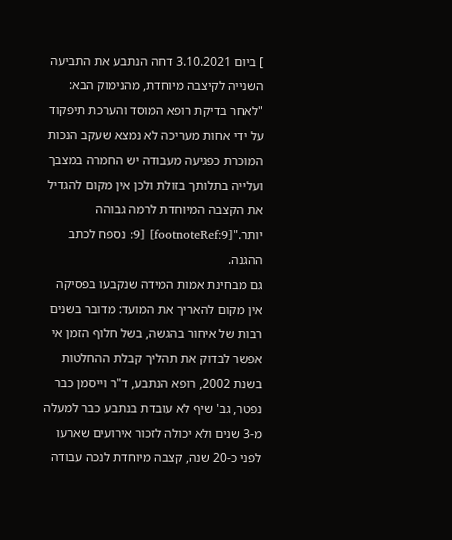] ביום 3.10.2021 דחה הנתבע את התביעה השנייה לקיצבה מיוחדת, מהנימוק הבא: "לאחר בדיקת רופא המוסד והערכת תיפקוד על ידי אחות מעריכה לא נמצא שעקב הנכות המוכרת כפגיעה מעבודה יש החמרה במצבך ועלייה בתלותך בזולת ולכן אין מקום להגדיל את הקצבה המיוחדת לרמה גבוהה יותר."[footnoteRef:9] [9: נספח לכתב ההגנה.
גם מבחינת אמות המידה שנקבעו בפסיקה אין מקום להאריך את המועד: מדובר בשנים רבות של איחור בהגשה, בשל חלוף הזמן אי אפשר לבדוק את תהליך קבלת ההחלטות בשנת 2002, רופא הנתבע, ד"ר וייסמן כבר נפטר, גב' שיף לא עובדת בנתבע כבר למעלה מ-3 שנים ולא יכולה לזכור אירועים שארעו לפני כ-20 שנה, קצבה מיוחדת לנכה עבודה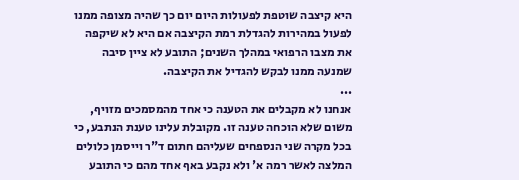היא קיצבה שוטפת לפעולות היום יום כך שהיה מצופה ממנו לפעול במהירות להגדלת רמת הקיצבה אם היא לא שיקפה את מצבו הרפואי במהלך השנים; התובע לא ציין סיבה שמנעה ממנו לבקש להגדיל את הקיצבה.
...
אנחנו לא מקבלים את הטענה כי אחד מהמסמכים מזויף, משום שלא הוכחה טענה זו. מקובלת עלינו טענת הנתבע, כי בכל מקרה שני הנספחים שעליהם חתום ד"ר וייסמן כלולים המלצה לאשר רמה א' ולא נקבע באף אחד מהם כי התובע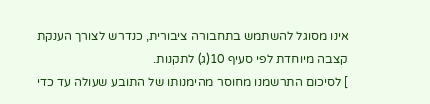אינו מסוגל להשתמש בתחבורה ציבורית, כנדרש לצורך הענקת קצבה מיוחדת לפי סעיף 10(ג) לתקנות.
] לסיכום התרשמנו מחוסר מהימנותו של התובע שעולה עד כדי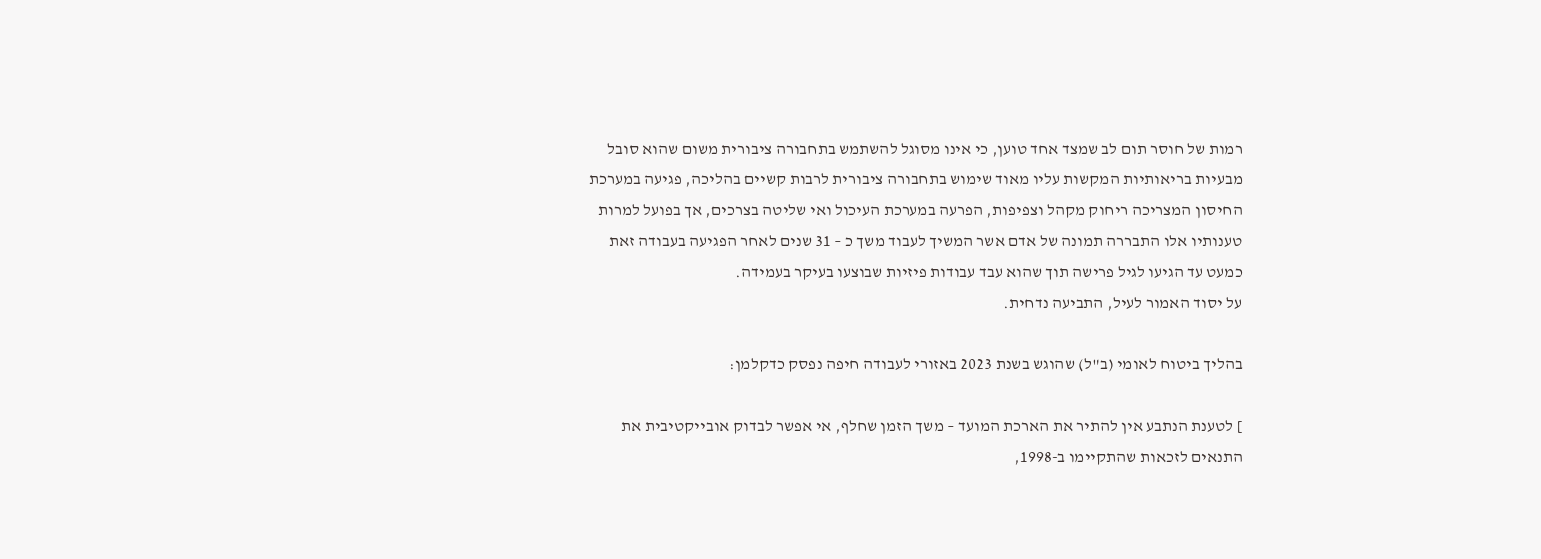רמות של חוסר תום לב שמצד אחד טוען, כי אינו מסוגל להשתמש בתחבורה ציבורית משום שהוא סובל מבעיות בריאותיות המקשות עליו מאוד שימוש בתחבורה ציבורית לרבות קשיים בהליכה, פגיעה במערכת החיסון המצריכה ריחוק מקהל וצפיפות, הפרעה במערכת העיכול ואי שליטה בצרכים, אך בפועל למרות טענותיו אלו התבררה תמונה של אדם אשר המשיך לעבוד משך כ – 31 שנים לאחר הפגיעה בעבודה זאת כמעט עד הגיעו לגיל פרישה תוך שהוא עבד עבודות פיזיות שבוצעו בעיקר בעמידה.
על יסוד האמור לעיל, התביעה נדחית.

בהליך ביטוח לאומי (ב"ל) שהוגש בשנת 2023 באזורי לעבודה חיפה נפסק כדקלמן:

] לטענת הנתבע אין להתיר את הארכת המועד – משך הזמן שחלף, אי אפשר לבדוק אובייקטיבית את התנאים לזכאות שהתקיימו ב-1998,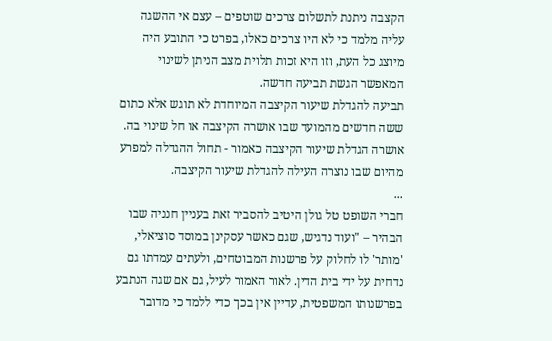הקצבה ניתנת לתשלום צרכים שוטפים – עצם אי ההשגה עליה מלמד כי לא היו צרכים כאלו, בפרט כי התובע היה מיוצג כל העת, וזו היא זכות תלוית מצב הניתן לשינוי המאפשר הגשת תביעה חדשה.
תביעה להגדלת שיעור הקיצבה המיוחדת לא תוגש אלא כתום ששה חדשים מהמועד שבו אושרה הקיצבה או חל שינוי בה. אושרה הגדלת שיעור הקיצבה כאמור - תחול ההגדלה למפרע מהיום שבו נוצרה העילה להגדלת שיעור הקיצבה.
...
חברי השופט טל גולן היטיב להסביר זאת בעניין חנניה שבו הבהיר – "ועוד נדגיש, שגם כאשר עסקינן במוסד סוציאלי, 'מותר' לו לחלוק על פרשנות המבוטחים, ולעתים עמדתו גם נדחית על ידי בית הדין. לאור האמור לעיל, גם אם שגה הנתבע בפרשנותו המשפטית, עדיין אין בכך כדי ללמד כי מדובר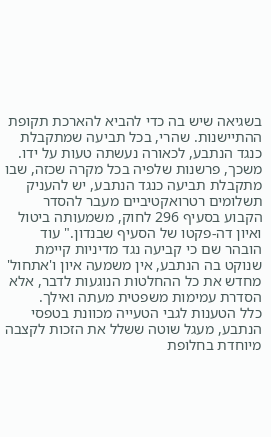בשגיאה שיש בה כדי להביא להארכת תקופת ההתיישנות. שהרי, בכל תביעה שמתקבלת כנגד הנתבע, לכאורה נעשתה טעות על ידו. משכך, פרשנות שלפיה בכל מקרה שכזה, שבו מתקבלת תביעה כנגד הנתבע, יש להעניק תשלומים רטרואקטיביים מעבר להסדר הקבוע בסעיף 296 לחוק, משמעותה ביטול ואיון דה-פקטו של הסעיף שבנדון." עוד הובהר שם כי קביעה נגד מדיניות קיימת שנוקט בה הנתבע, אין משמעה איון ו'אתחול' מחדש את כל ההחלטות הנוגעות לדבר, אלא הסדרת עמימות משפטית מעתה ואילך.
כלל הטענות לגבי הטעייה מכוונת בטפסי הנתבע, מעגל שוטה ששלל את הזכות לקצבה מיוחדת בחלופת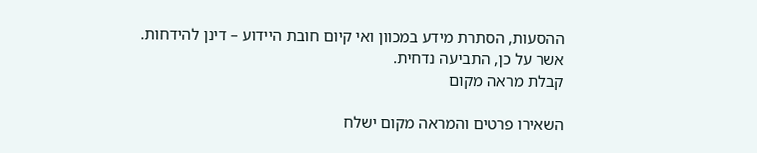ההסעות, הסתרת מידע במכוון ואי קיום חובת היידוע – דינן להידחות.
אשר על כן, התביעה נדחית.
קבלת מראה מקום

השאירו פרטים והמראה מקום ישלח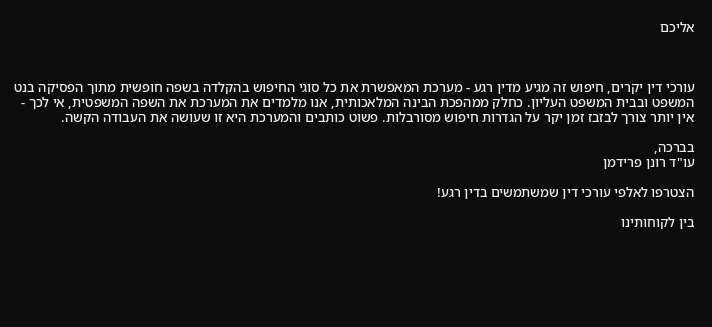אליכם



עורכי דין יקרים, חיפוש זה מגיע מדין רגע - מערכת המאפשרת את כל סוגי החיפוש בהקלדה בשפה חופשית מתוך הפסיקה בנט המשפט ובבית המשפט העליון. כחלק ממהפכת הבינה המלאכותית, אנו מלמדים את המערכת את השפה המשפטית, אי לכך - אין יותר צורך לבזבז זמן יקר על הגדרות חיפוש מסורבלות. פשוט כותבים והמערכת היא זו שעושה את העבודה הקשה.

בברכה,
עו"ד רונן פרידמן

הצטרפו לאלפי עורכי דין שמשתמשים בדין רגע!

בין לקוחותינו